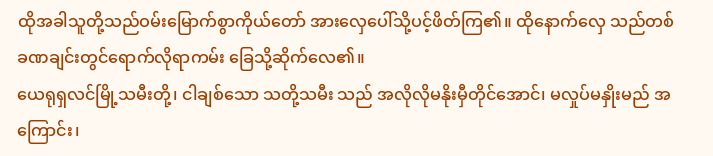ထိုအခါသူတို့သည်ဝမ်းမြောက်စွာကိုယ်တော် အားလှေပေါ်သို့ပင့်ဖိတ်ကြ၏။ ထိုနောက်လှေ သည်တစ်ခဏချင်းတွင်ရောက်လိုရာကမ်း ခြေသို့ဆိုက်လေ၏။
ယေရုရှလင်မြို့သမီးတို့၊ ငါချစ်သော သတို့သမီး သည် အလိုလိုမနိုးမှီတိုင်အောင်၊ မလှုပ်မနှိုးမည် အကြောင်း၊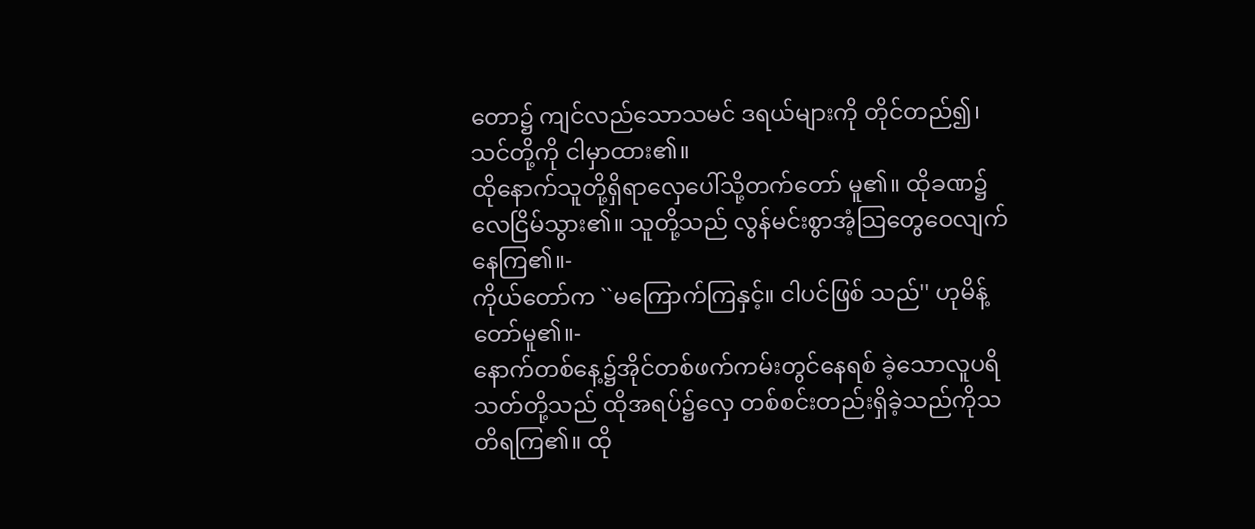တော၌ ကျင်လည်သောသမင် ဒရယ်များကို တိုင်တည်၍၊ သင်တို့ကို ငါမှာထား၏။
ထိုနောက်သူတို့ရှိရာလှေပေါ်သို့တက်တော် မူ၏။ ထိုခဏ၌လေငြိမ်သွား၏။ သူတို့သည် လွန်မင်းစွာအံ့သြတွေဝေလျက်နေကြ၏။-
ကိုယ်တော်က ``မကြောက်ကြနှင့်။ ငါပင်ဖြစ် သည်'' ဟုမိန့်တော်မူ၏။-
နောက်တစ်နေ့၌အိုင်တစ်ဖက်ကမ်းတွင်နေရစ် ခဲ့သောလူပရိသတ်တို့သည် ထိုအရပ်၌လှေ တစ်စင်းတည်းရှိခဲ့သည်ကိုသတိရကြ၏။ ထို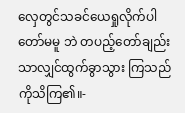လှေတွင်သခင်ယေရှုလိုက်ပါတော်မမူ ဘဲ တပည့်တော်ချည်းသာလျှင်ထွက်ခွာသွား ကြသည်ကိုသိကြ၏။-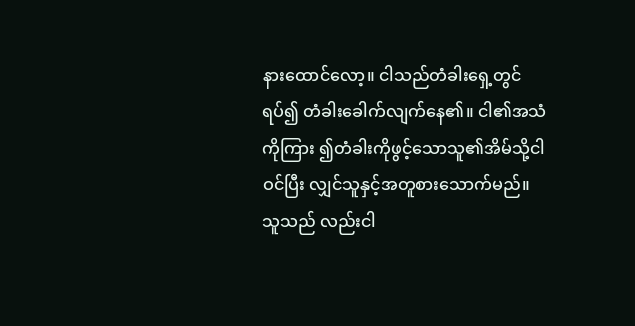နားထောင်လော့။ ငါသည်တံခါးရှေ့တွင်ရပ်၍ တံခါးခေါက်လျက်နေ၏။ ငါ၏အသံကိုကြား ၍တံခါးကိုဖွင့်သောသူ၏အိမ်သို့ငါဝင်ပြီး လျှင်သူနှင့်အတူစားသောက်မည်။ သူသည် လည်းငါ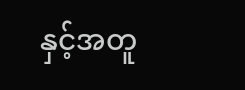နှင့်အတူ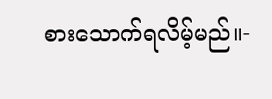စားသောက်ရလိမ့်မည်။-